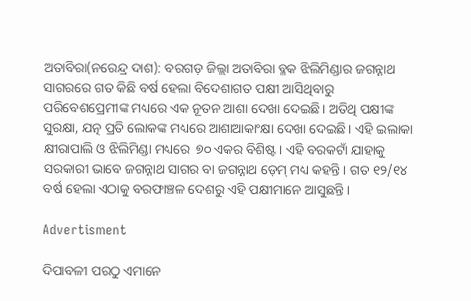ଅତାବିରା(ନରେନ୍ଦ୍ର ଦାଶ): ବରଗଡ଼ ଜିଲ୍ଲା ଅତାବିରା ବ୍ଳକ ଝିଲିମିଣ୍ଡାର ଜଗନ୍ନାଥ ସାଗରରେ ଗତ କିଛି ବର୍ଷ ହେଲା ବିଦେଶାଗତ ପକ୍ଷୀ ଆସିଥିବାରୁ ପରିବେଶପ୍ରେମୀଙ୍କ ମଧ୍ୟରେ ଏକ ନୂତନ ଆଶା ଦେଖା ଦେଇଛି। ଅତିଥି ପକ୍ଷୀଙ୍କ ସୁରକ୍ଷା, ଯତ୍ନ ପ୍ରତି ଲୋକଙ୍କ ମଧ୍ୟରେ ଆଶାଆକାଂକ୍ଷା ଦେଖା ଦେଇଛି। ଏହି ଇଲାକା କ୍ଷୀରାପାଲି ଓ ଝିଲିମିଣ୍ଡା ମଧ୍ୟରେ  ୭୦ ଏକର ବିଶିଷ୍ଟ। ଏହି ବରକଟାଁ ଯାହାକୁ ସରକାରୀ ଭାବେ ଜଗନ୍ନାଥ ସାଗର ବା ଜଗନ୍ନାଥ ଡ଼େମ୍ ମଧ୍ୟ କହନ୍ତି। ଗତ ୧୨/୧୪ ବର୍ଷ ହେଲା ଏଠାକୁ ବରଫାଞ୍ଚଳ ଦେଶରୁ ଏହି ପକ୍ଷୀମାନେ ଆସୁଛନ୍ତି।

Advertisment

ଦିପାବଳୀ ପରଠୁ ଏମାନେ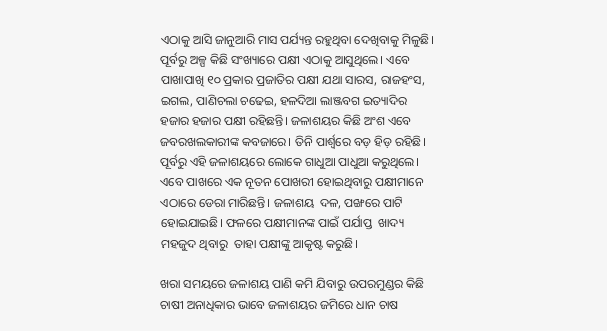ଏଠାକୁ ଆସି ଜାନୁଆରି ମାସ ପର୍ଯ୍ୟନ୍ତ ରହୁଥିବା ଦେଖିବାକୁ ମିଳୁଛି। ପୂର୍ବରୁ ଅଳ୍ପ କିଛି ସଂଖ୍ୟାରେ ପକ୍ଷୀ ଏଠାକୁ ଆସୁଥିଲେ। ଏବେ ପାଖାପାଖି ୧୦ ପ୍ରକାର ପ୍ରଜାତିର ପକ୍ଷୀ ଯଥା ସାରସ, ରାଜହଂସ, ଇଗଲ, ପାଣିଚଲା ଚଢେଇ, ହଳଦିଆ ଲାଞ୍ଜବଗ ଇତ୍ୟାଦିର ହଜାର ହଜାର ପକ୍ଷୀ ରହିଛନ୍ତି। ଜଳାଶୟର କିଛି ଅଂଶ ଏବେ ଜବରଖଲକାରୀଙ୍କ କବଜାରେ। ତିନି ପାର୍ଶ୍ବରେ ବଡ଼ ହିଡ଼ ରହିଛି। ପୂର୍ବରୁ ଏହି ଜଳାଶୟରେ ଲୋକେ ଗାଧୁଆ ପାଧୁଆ କରୁଥିଲେ। ଏବେ ପାଖରେ ଏକ ନୂତନ ପୋଖରୀ ହୋଇଥିବାରୁ ପକ୍ଷୀମାନେ ଏଠାରେ ଡେରା ମାରିଛନ୍ତି। ଜଳାଶୟ  ଦଳ, ପଙ୍ଖରେ ପାଟି ହୋଇଯାଇଛି। ଫଳରେ ପକ୍ଷୀମାନଙ୍କ ପାଇଁ ପର୍ଯାପ୍ତ  ଖାଦ୍ୟ ମହଜୁଦ ଥିବାରୁ  ତାହା ପକ୍ଷୀଙ୍କୁ ଆକୃଷ୍ଟ କରୁଛି।

ଖରା ସମୟରେ ଜଳାଶୟ ପାଣି କମି ଯିବାରୁ ଉପରମୁଣ୍ଡର କିଛି ଚାଷୀ ଅନାଧିକାର ଭାବେ ଜଳାଶୟର ଜମିରେ ଧାନ ଚାଷ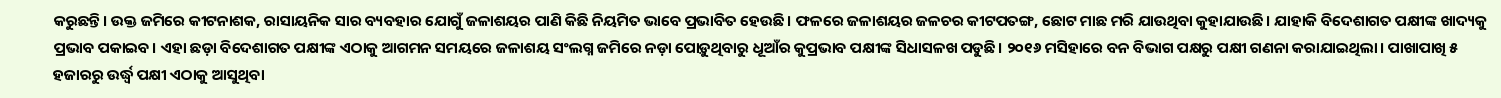କରୁଛନ୍ତି। ଉକ୍ତ ଜମିରେ କୀଟନାଶକ, ରାସାୟନିକ ସାର ବ୍ୟବହାର ଯୋଗୁଁ ଜଳାଶୟର ପାଣି କିଛି ନିୟମିତ ଭାବେ ପ୍ରଭାବିତ ହେଉଛି। ଫଳରେ ଜଳାଶୟର ଜଳଚର କୀଟପତଙ୍ଗ, ଛୋଟ ମାଛ ମରି ଯାଉଥିବା କୁହାଯାଉଛି। ଯାହାକି ବିଦେଶାଗତ ପକ୍ଷୀଙ୍କ ଖାଦ୍ୟକୁ ପ୍ରଭାବ ପକାଇବ। ଏହା ଛଡ଼ା ବିଦେଶାଗତ ପକ୍ଷୀଙ୍କ ଏଠାକୁ ଆଗମନ ସମୟରେ ଜଳାଶୟ ସଂଲଗ୍ନ ଜମିରେ ନଡ଼ା ପୋଡ଼ୁଥିବାରୁ ଧୂଆଁର କୁପ୍ରଭାବ ପକ୍ଷୀଙ୍କ ସିଧାସଳଖ ପଡୁଛି। ୨୦୧୬ ମସିହାରେ ବନ ବିଭାଗ ପକ୍ଷରୁ ପକ୍ଷୀ ଗଣନା କରାଯାଇଥିଲା। ପାଖାପାଖି ୫ ହଜାରରୁ ଉର୍ଦ୍ଧ୍ବ ପକ୍ଷୀ ଏଠାକୁ ଆସୁଥିବା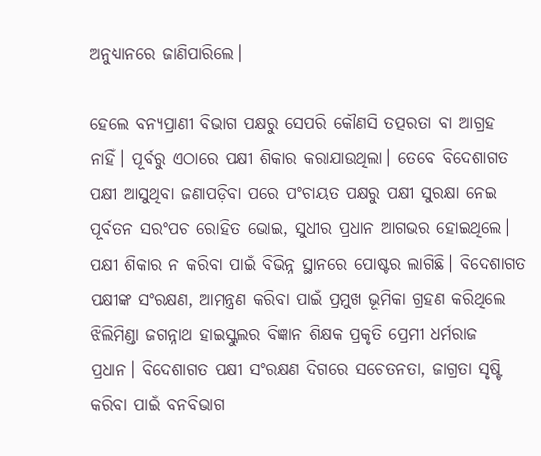ଅନୁଧ୍ୟାନରେ ଜାଣିପାରିଲେ।

ହେଲେ ବନ୍ୟପ୍ରାଣୀ ବିଭାଗ ପକ୍ଷରୁ ସେପରି କୌଣସି ତତ୍ପରତା ବା ଆଗ୍ରହ ନାହିଁ। ପୂର୍ବରୁ ଏଠାରେ ପକ୍ଷୀ ଶିକାର କରାଯାଉଥିଲା। ତେବେ ବିଦେଶାଗତ ପକ୍ଷୀ ଆସୁଥିବା ଜଣାପଡ଼ିବା ପରେ ପଂଚାୟତ ପକ୍ଷରୁ ପକ୍ଷୀ ସୁରକ୍ଷା ନେଇ ପୂର୍ବତନ ସରଂପଚ ରୋହିତ ଭୋଇ, ସୁଧୀର ପ୍ରଧାନ ଆଗଭର ହୋଇଥିଲେ। ପକ୍ଷୀ ଶିକ‌ାର ନ କରିବା ପାଇଁ ବିଭିନ୍ନ ସ୍ଥାନରେ ପୋଷ୍ଟର ଲାଗିଛି। ବିଦେଶାଗତ ପକ୍ଷୀଙ୍କ ସଂରକ୍ଷଣ, ଆମନ୍ତ୍ରଣ କରିବା ପାଇଁ ପ୍ରମୁଖ ଭୂମିକା ଗ୍ରହଣ କରିଥିଲେ ଝିଲିମିଣ୍ଡା ଜଗନ୍ନାଥ ହାଇସ୍କୁଲର ବିଜ୍ଞାନ ଶିକ୍ଷକ ପ୍ରକୃତି ପ୍ରେମୀ ଧର୍ମରାଜ ପ୍ରଧାନ। ବିଦେଶାଗତ ପକ୍ଷୀ ସଂରକ୍ଷଣ ଦିଗରେ ସଚେତନତା, ଜାଗ୍ରତା ସୃଷ୍ଟି କରିବା ପାଇଁ ବନବିଭାଗ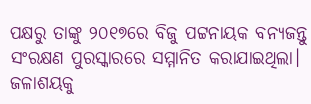ପକ୍ଷରୁ ତାଙ୍କୁ ୨୦୧୭ରେ ବିଜୁ ପଟ୍ଟନାୟକ ବନ୍ୟଜନ୍ତୁ ସଂରକ୍ଷଣ ପୁରସ୍କାରରେ ସମ୍ମାନିତ କରାଯାଇଥିଲା।  ଜଳାଶୟକୁ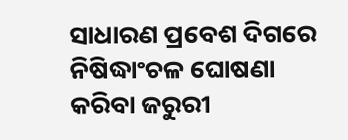ସାଧାରଣ ପ୍ରବେଶ ଦିଗରେ ନିଷିଦ୍ଧାଂଚଳ ଘୋଷଣା କରିବା ଜରୁରୀ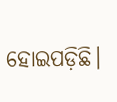ହୋଇପଡ଼ିଛି।